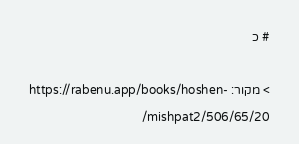# כ

> מקור: https://rabenu.app/books/hoshen-mishpat2/506/65/20/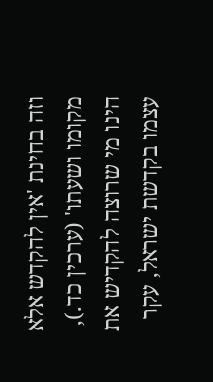וזה בחינת 'אין להקדש אלא מקומו ושעתו' (ערכין כד.), הינו מי שרוצה להקדיש את עצמו בקדשת ישראל, עקר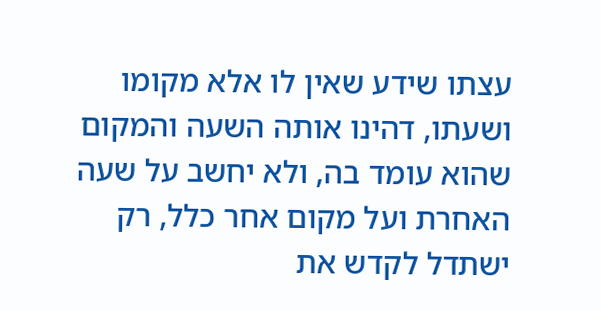עצתו שידע שאין לו אלא מקומו ושעתו, דהינו אותה השעה והמקום שהוא עומד בה, ולא יחשב על שעה האחרת ועל מקום אחר כלל, רק ישתדל לקדש את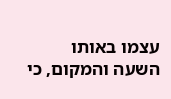עצמו באותו השעה והמקום, כי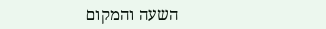השעה והמקום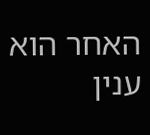האחר הוא ענין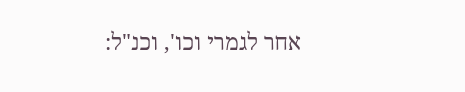אחר לגמרי וכו', וכנ"ל: